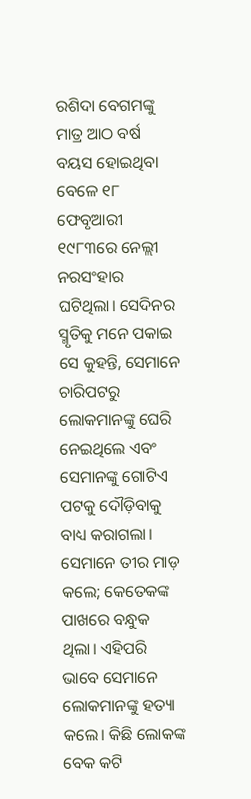ରଶିଦା ବେଗମଙ୍କୁ ମାତ୍ର ଆଠ ବର୍ଷ ବୟସ ହୋଇଥିବା ବେଳେ ୧୮ ଫେବୃଆରୀ ୧୯୮୩ରେ ନେଲ୍ଲୀ ନରସଂହାର ଘଟିଥିଲା। ସେଦିନର ସ୍ମୃତିକୁ ମନେ ପକାଇ ସେ କୁହନ୍ତି, ସେମାନେ ଚାରିପଟରୁ ଲୋକମାନଙ୍କୁ ଘେରି ନେଇଥିଲେ ଏବଂ ସେମାନଙ୍କୁ ଗୋଟିଏ ପଟକୁ ଦୌଡ଼ିବାକୁ ବାଧ୍ୟ କରାଗଲା। ସେମାନେ ତୀର ମାଡ଼ କଲେ; କେତେକଙ୍କ ପାଖରେ ବନ୍ଧୁକ ଥିଲା। ଏହିପରି ଭାବେ ସେମାନେ ଲୋକମାନଙ୍କୁ ହତ୍ୟା କଲେ। କିଛି ଲୋକଙ୍କ ବେକ କଟି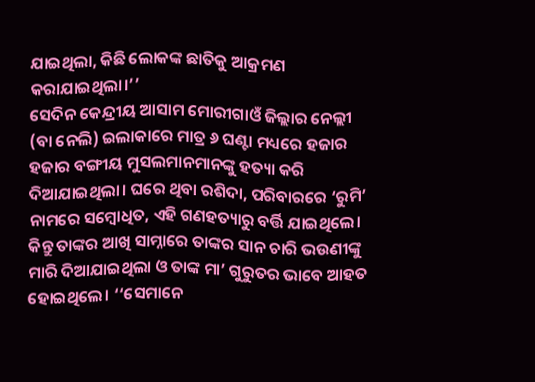ଯାଇଥିଲା, କିଛି ଲୋକଙ୍କ ଛାତିକୁ ଆକ୍ରମଣ କରାଯାଇଥିଲା।’’
ସେଦିନ କେନ୍ଦ୍ରୀୟ ଆସାମ ମୋରୀଗାଓଁ ଜିଲ୍ଲାର ନେଲ୍ଲୀ (ବା ନେଲି) ଇଲାକାରେ ମାତ୍ର ୬ ଘଣ୍ଟା ମଧ୍ୟରେ ହଜାର ହଜାର ବଙ୍ଗୀୟ ମୁସଲମାନମାନଙ୍କୁ ହତ୍ୟା କରି ଦିଆଯାଇଥିଲା। ଘରେ ଥିବା ରଶିଦା, ପରିବାରରେ ‘ରୁମି’ ନାମରେ ସମ୍ବୋଧିତ, ଏହି ଗଣହତ୍ୟାରୁ ବର୍ତ୍ତି ଯାଇଥିଲେ। କିନ୍ତୁ ତାଙ୍କର ଆଖି ସାମ୍ନାରେ ତାଙ୍କର ସାନ ଚାରି ଭଉଣୀଙ୍କୁ ମାରି ଦିଆଯାଇଥିଲା ଓ ତାଙ୍କ ମା’ ଗୁରୁତର ଭାବେ ଆହତ ହୋଇଥିଲେ। ‘‘ସେମାନେ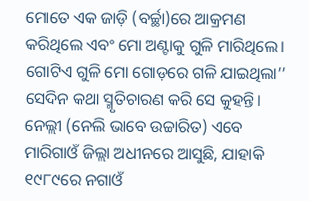ମୋତେ ଏକ ଜାଡ଼ି (ବର୍ଚ୍ଛା)ରେ ଆକ୍ରମଣ କରିଥିଲେ ଏବଂ ମୋ ଅଣ୍ଟାକୁ ଗୁଳି ମାରିଥିଲେ। ଗୋଟିଏ ଗୁଳି ମୋ ଗୋଡ଼ରେ ଗଳି ଯାଇଥିଲା’’ ସେଦିନ କଥା ସ୍ମୃତିଚାରଣ କରି ସେ କୁହନ୍ତି।
ନେଲ୍ଲୀ (ନେଲି ଭାବେ ଉଚ୍ଚାରିତ) ଏବେ ମାରିଗାଓଁ ଜିଲ୍ଲା ଅଧୀନରେ ଆସୁଛି, ଯାହାକି ୧୯୮୯ରେ ନଗାଓଁ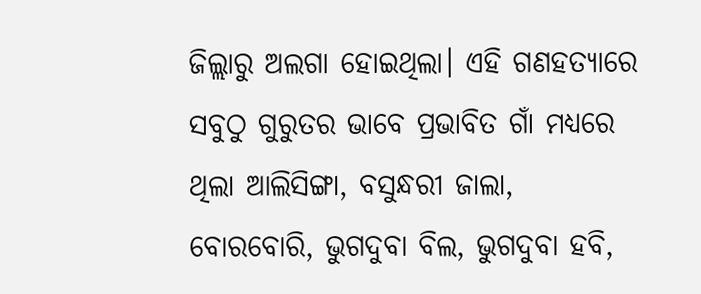ଜିଲ୍ଲାରୁ ଅଲଗା ହୋଇଥିଲା। ଏହି ଗଣହତ୍ୟାରେ ସବୁଠୁ ଗୁରୁତର ଭାବେ ପ୍ରଭାବିତ ଗାଁ ମଧ୍ୟରେ ଥିଲା ଆଲିସିଙ୍ଗା, ବସୁନ୍ଧରୀ ଜାଲା, ବୋରବୋରି, ଭୁଗଦୁବା ବିଲ, ଭୁଗଦୁବା ହବି,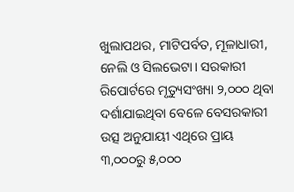ଖୁଲାପଥର, ମାଟିପର୍ବତ, ମୂଳାଧାରୀ, ନେଲି ଓ ସିଲଭେଟା। ସରକାରୀ ରିପୋର୍ଟରେ ମୃତ୍ୟୁସଂଖ୍ୟା ୨,୦୦୦ ଥିବା ଦର୍ଶାଯାଇଥିବା ବେଳେ ବେସରକାରୀ ଉତ୍ସ ଅନୁଯାୟୀ ଏଥିରେ ପ୍ରାୟ ୩,୦୦୦ରୁ ୫,୦୦୦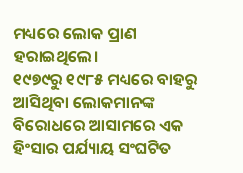ମଧ୍ୟରେ ଲୋକ ପ୍ରାଣ ହରାଇଥିଲେ।
୧୯୭୯ରୁ ୧୯୮୫ ମଧ୍ୟରେ ବାହରୁ ଆସିଥିବା ଲୋକମାନଙ୍କ ବିରୋଧରେ ଆସାମରେ ଏକ ହିଂସାର ପର୍ଯ୍ୟାୟ ସଂଘଟିତ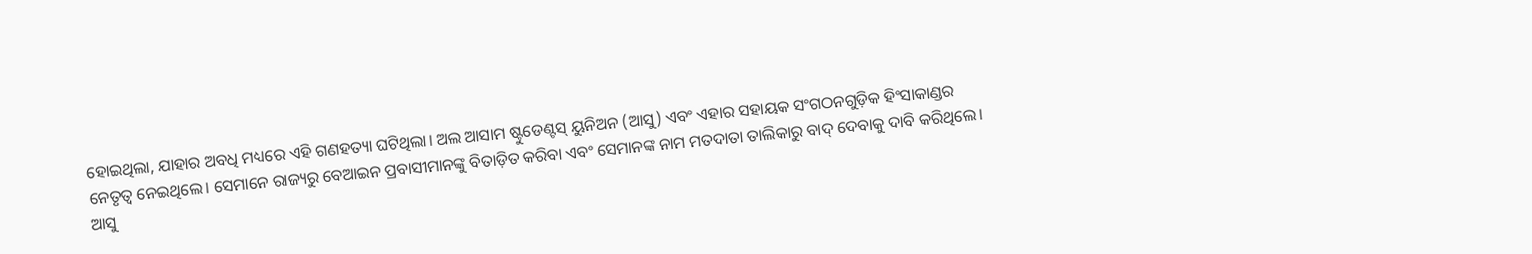ହୋଇଥିଲା, ଯାହାର ଅବଧି ମଧ୍ୟରେ ଏହି ଗଣହତ୍ୟା ଘଟିଥିଲା। ଅଲ ଆସାମ ଷ୍ଟୁଡେଣ୍ଟସ୍ ୟୁନିଅନ (ଆସୁ) ଏବଂ ଏହାର ସହାୟକ ସଂଗଠନଗୁଡ଼ିକ ହିଂସାକାଣ୍ଡର ନେତୃତ୍ୱ ନେଇଥିଲେ। ସେମାନେ ରାଜ୍ୟରୁ ବେଆଇନ ପ୍ରବାସୀମାନଙ୍କୁ ବିତାଡ଼ିତ କରିବା ଏବଂ ସେମାନଙ୍କ ନାମ ମତଦାତା ତାଲିକାରୁ ବାଦ୍ ଦେବାକୁ ଦାବି କରିଥିଲେ।
ଆସୁ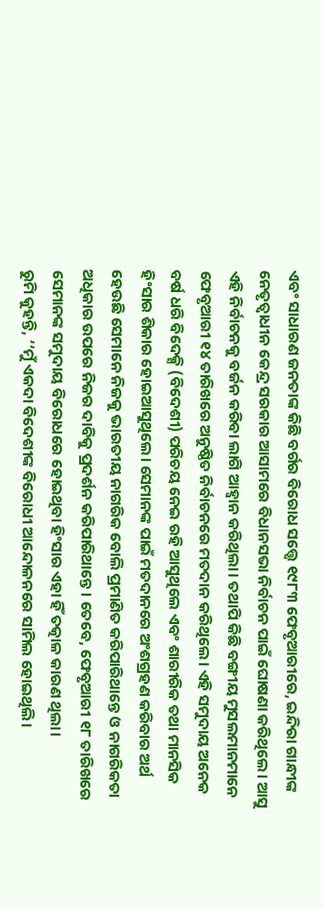ଏବଂ ସାଧାରଣ ଜନତାଙ୍କ କିଛି ବର୍ଗର ବିରୋଧ ସତ୍ତ୍ୱେ ୧୯୮୩ ଫେବୃଆରୀରେ, ଇନ୍ଦିରା ଗାନ୍ଧୀଙ୍କ ନେତୃତ୍ୱାଧୀନ କେନ୍ଦ୍ର ସରକାର ଆସାମରେ ବିଧାନସଭା ନିର୍ବାଚନ ପାଇଁ ଘୋଷଣା କରିଥିଲେ। ଆସୁ ଏହି ନିର୍ବାଚନକୁ ବର୍ଜନ କରିବା ଲାଗି ଆହ୍ୱାନ କରିଥିଲା। ତଥାପି କିଛି ବଙ୍ଗୀୟ ମୁସଲମାନମାନେ ଫେବୃଆରୀ ୧୪ ତାରିଖରେ ଅନୁଷ୍ଠିତ ନିର୍ବାଚନରେ ମତଦାନ କରିଥିଲେ। ଏହି ସମୁଦାୟ ଅନେକ ବର୍ଷ ଧରି ବିଦେକ୍ସି (ବିଦେଶୀ) ପରିଚୟ ନେଇ ରହି ଆସୁଥିଲେ ଏବଂ ଶାରୀରିକ ତଥା ମାନସିକ ହିଂସାର ଶିକାର ହୋଇଆସୁଥିଲେ। ସେମାନଙ୍କ ପାଇଁ ମତଦାନରେ ଅଂଶଗ୍ରହଣ କରିବାର ଅର୍ଥ ହେଉଛି ସେମାନେ ନିଜକୁ ଭାରତୀୟ ନାଗରିକ ବୋଲି ପ୍ରମାଣିତ କରିପାରିଥାନ୍ତେ ଓ ନାଗରିକତା ଅଧିକାର ଉପରେ ନିଜର ଦାବିକୁ ପ୍ରଦର୍ଶନ କରିପାରିଥାନ୍ତେ। ତେବେ, ଫେବୃଆରୀ ୧୮ ତାରିଖରେ ସେମାନଙ୍କ ସମୁଦାୟ ବିରୋଧରେ ହୋଇଥିବା ହିଂସାର ଏହା ହିଁ ତତ୍କାଳ କାରଣ ଥିଲା।
ରୁମି କୁହନ୍ତି, ‘‘ମୁଁ ଏକଦା ବିଦେଶୀଙ୍କ ବିରୋଧୀ ଆନ୍ଦୋଳନରେ ସାମିଲ ହୋଇଥିଲି।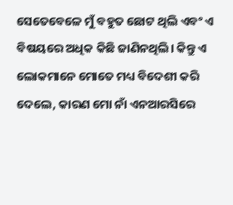ସେତେବେଳେ ମୁଁ ବହୁତ ଛୋଟ ଥିଲି ଏବଂ ଏ ବିଷୟରେ ଅଧିକ କିଛି ଜାଣିନଥିଲି। କିନ୍ତୁ ଏ ଲୋକମାନେ ମୋତେ ମଧ୍ୟ ବିଦେଶୀ କରି ଦେଲେ, କାରଣ ମୋ ନାଁ ଏନଆରସିରେ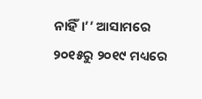ନାହିଁ।’’ ଆସାମରେ ୨୦୧୫ରୁ ୨୦୧୯ ମଧ୍ୟରେ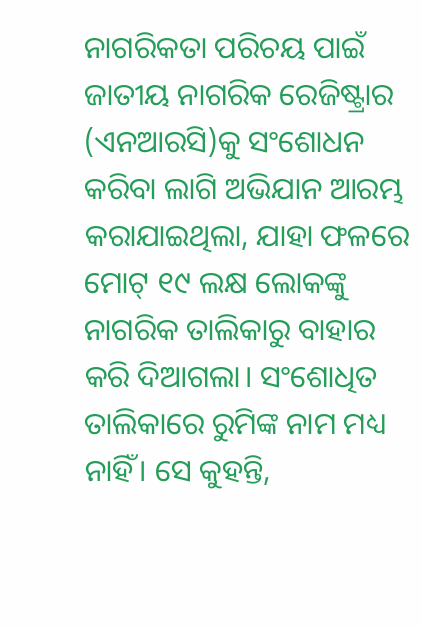ନାଗରିକତା ପରିଚୟ ପାଇଁ ଜାତୀୟ ନାଗରିକ ରେଜିଷ୍ଟ୍ରାର (ଏନଆରସି)କୁ ସଂଶୋଧନ କରିବା ଲାଗି ଅଭିଯାନ ଆରମ୍ଭ କରାଯାଇଥିଲା, ଯାହା ଫଳରେ ମୋଟ୍ ୧୯ ଲକ୍ଷ ଲୋକଙ୍କୁ ନାଗରିକ ତାଲିକାରୁ ବାହାର କରି ଦିଆଗଲା। ସଂଶୋଧିତ ତାଲିକାରେ ରୁମିଙ୍କ ନାମ ମଧ୍ୟ ନାହିଁ। ସେ କୁହନ୍ତି,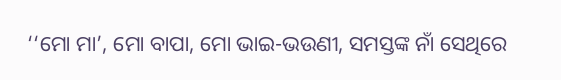‘‘ମୋ ମା’, ମୋ ବାପା, ମୋ ଭାଇ-ଭଉଣୀ, ସମସ୍ତଙ୍କ ନାଁ ସେଥିରେ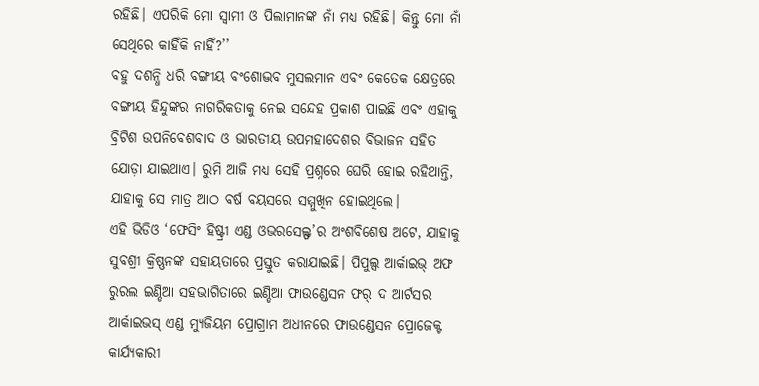ରହିଛି। ଏପରିକି ମୋ ସ୍ୱାମୀ ଓ ପିଲାମାନଙ୍କ ନାଁ ମଧ୍ୟ ରହିଛି। କିନ୍ତୁ ମୋ ନାଁ ସେଥିରେ କାହିଁକି ନାହିଁ?’’
ବହୁ ଦଶନ୍ଧି ଧରି ବଙ୍ଗୀୟ ବଂଶୋଦ୍ଭବ ମୁସଲମାନ ଏବଂ କେତେକ କ୍ଷେତ୍ରରେ ବଙ୍ଗୀୟ ହିନ୍ଦୁଙ୍କର ନାଗରିକତାକୁ ନେଇ ସନ୍ଦେହ ପ୍ରକାଶ ପାଇଛି ଏବଂ ଏହାକୁ ବ୍ରିଟିଶ ଉପନିବେଶବାଦ ଓ ଭାରତୀୟ ଉପମହାଦେଶର ବିଭାଜନ ସହିତ ଯୋଡ଼ା ଯାଇଥାଏ। ରୁମି ଆଜି ମଧ୍ୟ ସେହି ପ୍ରଶ୍ନରେ ଘେରି ହୋଇ ରହିଥାନ୍ତି, ଯାହାକୁ ସେ ମାତ୍ର ଆଠ ବର୍ଷ ବୟସରେ ସମ୍ମୁଖିନ ହୋଇଥିଲେ।
ଏହି ଭିଡିଓ ‘ଫେସିଂ ହିଷ୍ଟ୍ରୀ ଏଣ୍ଡ ଓଭରସେଲ୍ଫ’ର ଅଂଶବିଶେଷ ଅଟେ, ଯାହାକୁ ସୁବଶ୍ରୀ କ୍ରିଷ୍ଣନଙ୍କ ସହାୟତାରେ ପ୍ରସ୍ତୁତ କରାଯାଇଛି। ପିପୁଲ୍ସ ଆର୍କାଇଭ୍ ଅଫ ରୁରଲ ଇଣ୍ଡିଆ ସହଭାଗିତାରେ ଇଣ୍ଡିଆ ଫାଉଣ୍ଡେସନ ଫର୍ ଦ ଆର୍ଟସର ଆର୍କାଇଭସ୍ ଏଣ୍ଡ ମ୍ୟୁଜିୟମ ପ୍ରୋଗ୍ରାମ ଅଧୀନରେ ଫାଉଣ୍ଡେସନ ପ୍ରୋଜେକ୍ଟ କାର୍ଯ୍ୟକାରୀ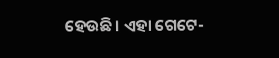ହେଉଛି। ଏହା ଗେଟେ-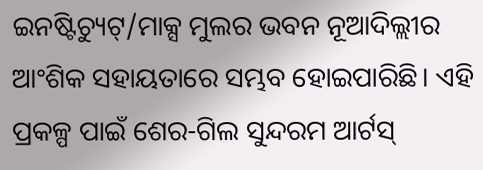ଇନଷ୍ଟିଚ୍ୟୁଟ୍/ମାକ୍ସ ମୁଲର ଭବନ ନୂଆଦିଲ୍ଲୀର ଆଂଶିକ ସହାୟତାରେ ସମ୍ଭବ ହୋଇପାରିଛି। ଏହି ପ୍ରକଳ୍ପ ପାଇଁ ଶେର-ଗିଲ ସୁନ୍ଦରମ ଆର୍ଟସ୍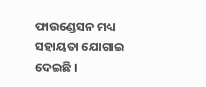ଫାଉଣ୍ଡେସନ ମଧ୍ୟ ସହାୟତା ଯୋଗାଇ ଦେଇଛି ।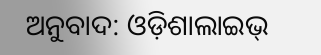ଅନୁବାଦ: ଓଡ଼ିଶାଲାଇଭ୍